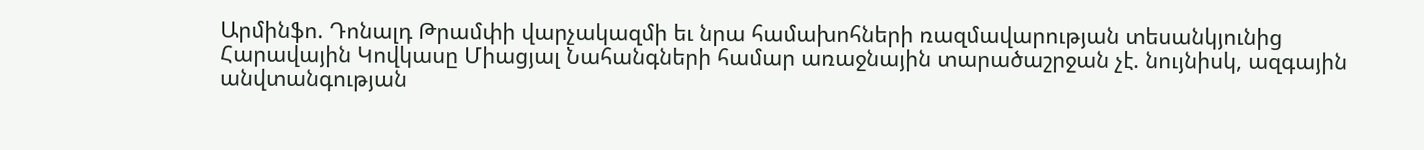Արմինֆո. Դոնալդ Թրամփի վարչակազմի եւ նրա համախոհների ռազմավարության տեսանկյունից Հարավային Կովկասը Միացյալ Նահանգների համար առաջնային տարածաշրջան չէ. նույնիսկ, ազգային անվտանգության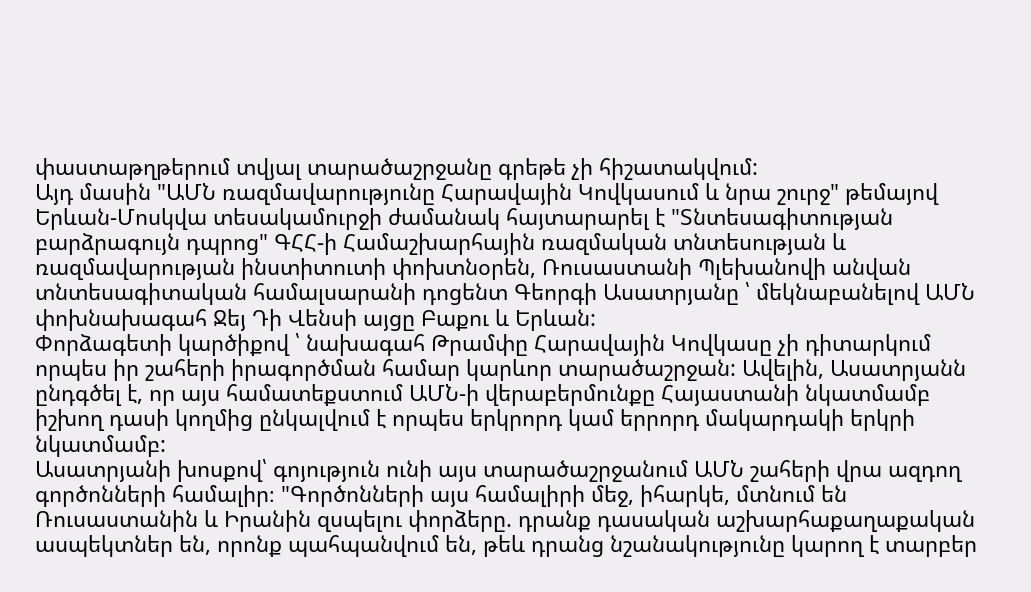փաստաթղթերում տվյալ տարածաշրջանը գրեթե չի հիշատակվում:
Այդ մասին "ԱՄՆ ռազմավարությունը Հարավային Կովկասում և նրա շուրջ" թեմայով Երևան-Մոսկվա տեսակամուրջի ժամանակ հայտարարել է "Տնտեսագիտության բարձրագույն դպրոց" ԳՀՀ-ի Համաշխարհային ռազմական տնտեսության և ռազմավարության ինստիտուտի փոխտնօրեն, Ռուսաստանի Պլեխանովի անվան տնտեսագիտական համալսարանի դոցենտ Գեորգի Ասատրյանը ՝ մեկնաբանելով ԱՄՆ փոխնախագահ Ջեյ Դի Վենսի այցը Բաքու և Երևան:
Փորձագետի կարծիքով ՝ նախագահ Թրամփը Հարավային Կովկասը չի դիտարկում որպես իր շահերի իրագործման համար կարևոր տարածաշրջան: Ավելին, Ասատրյանն ընդգծել է, որ այս համատեքստում ԱՄՆ-ի վերաբերմունքը Հայաստանի նկատմամբ իշխող դասի կողմից ընկալվում է որպես երկրորդ կամ երրորդ մակարդակի երկրի նկատմամբ:
Ասատրյանի խոսքով՝ գոյություն ունի այս տարածաշրջանում ԱՄՆ շահերի վրա ազդող գործոնների համալիր։ "Գործոնների այս համալիրի մեջ, իհարկե, մտնում են Ռուսաստանին և Իրանին զսպելու փորձերը. դրանք դասական աշխարհաքաղաքական ասպեկտներ են, որոնք պահպանվում են, թեև դրանց նշանակությունը կարող է տարբեր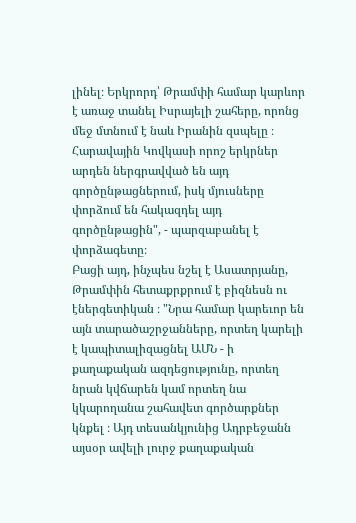լինել։ Երկրորդ՝ Թրամփի համար կարևոր է առաջ տանել Իսրայելի շահերը, որոնց մեջ մտնում է նաև Իրանին զսպելը ։ Հարավային Կովկասի որոշ երկրներ արդեն ներգրավված են այդ գործընթացներում, իսկ մյուսները փորձում են հակազդել այդ գործընթացին", - պարզաբանել է փորձագետը։
Բացի այդ, ինչպես նշել է Ասատրյանը, Թրամփին հետաքրքրում է բիզնեսն ու էներգետիկան ։ "Նրա համար կարեւոր են այն տարածաշրջանները, որտեղ կարելի է կապիտալիզացնել ԱՄՆ - ի քաղաքական ազդեցությունը, որտեղ նրան կվճարեն կամ որտեղ նա կկարողանա շահավետ գործարքներ կնքել ։ Այդ տեսանկյունից Ադրբեջանն այսօր ավելի լուրջ քաղաքական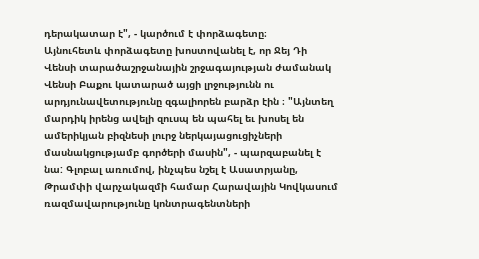դերակատար է", - կարծում է փորձագետը։
Այնուհետև փորձագետը խոստովանել է, որ Ջեյ Դի Վենսի տարածաշրջանային շրջագայության ժամանակ Վենսի Բաքու կատարած այցի լրջությունն ու արդյունավետությունը զգալիորեն բարձր էին ։ "Այնտեղ մարդիկ իրենց ավելի զուսպ են պահել եւ խոսել են ամերիկյան բիզնեսի լուրջ ներկայացուցիչների մասնակցությամբ գործերի մասին", - պարզաբանել է նա: Գլոբալ առումով, ինչպես նշել է Ասատրյանը, Թրամփի վարչակազմի համար Հարավային Կովկասում ռազմավարությունը կոնտրագենտների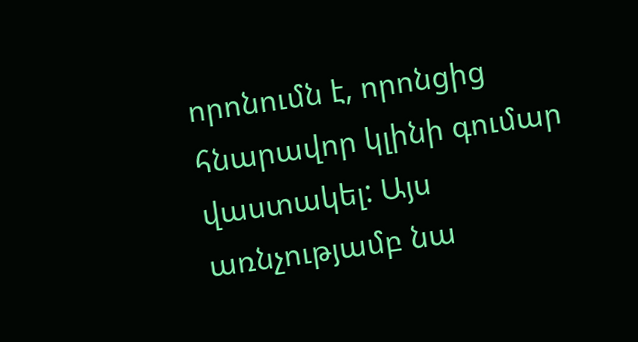որոնումն է, որոնցից հնարավոր կլինի գումար վաստակել: Այս առնչությամբ նա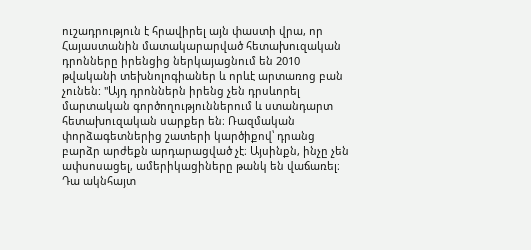ուշադրություն է հրավիրել այն փաստի վրա, որ Հայաստանին մատակարարված հետախուզական դրոնները իրենցից ներկայացնում են 2010 թվականի տեխնոլոգիաներ և որևէ արտառոց բան չունեն: "Այդ դրոններն իրենց չեն դրսևորել մարտական գործողություններում և ստանդարտ հետախուզական սարքեր են։ Ռազմական փորձագետներից շատերի կարծիքով՝ դրանց բարձր արժեքն արդարացված չէ։ Այսինքն, ինչը չեն ափսոսացել, ամերիկացիները թանկ են վաճառել։ Դա ակնհայտ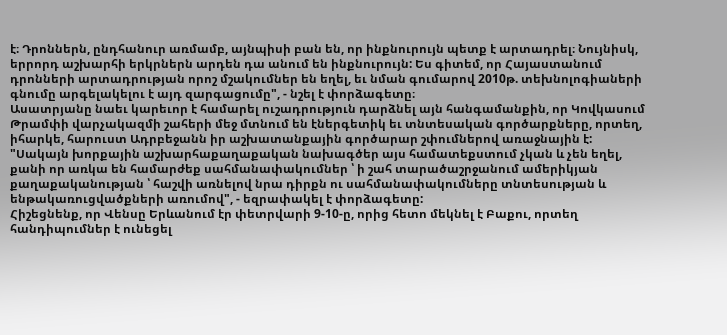է։ Դրոններն, ընդհանուր առմամբ, այնպիսի բան են, որ ինքնուրույն պետք է արտադրել։ Նույնիսկ, երրորդ աշխարհի երկրներն արդեն դա անում են ինքնուրույն: Ես գիտեմ, որ Հայաստանում դրոնների արտադրության որոշ մշակումներ են եղել, եւ նման գումարով 2010թ. տեխնոլոգիաների գնումը արգելակելու է այդ զարգացումը", - նշել է փորձագետը։
Ասատրյանը նաեւ կարեւոր է համարել ուշադրություն դարձնել այն հանգամանքին, որ Կովկասում Թրամփի վարչակազմի շահերի մեջ մտնում են էներգետիկ եւ տնտեսական գործարքները, որտեղ, իհարկե, հարուստ Ադրբեջանն իր աշխատանքային գործարար շփումներով առաջնային է: "Սակայն խորքային աշխարհաքաղաքական նախագծեր այս համատեքստում չկան և չեն եղել, քանի որ առկա են համարժեք սահմանափակումներ ՝ ի շահ տարածաշրջանում ամերիկյան քաղաքականության ՝ հաշվի առնելով նրա դիրքն ու սահմանափակումները տնտեսության և ենթակառուցվածքների առումով", - եզրափակել է փորձագետը:
Հիշեցնենք, որ Վենսը Երևանում էր փետրվարի 9-10-ը, որից հետո մեկնել է Բաքու, որտեղ հանդիպումներ է ունեցել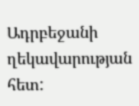Ադրբեջանի ղեկավարության հետ: